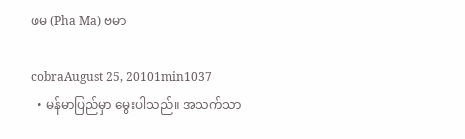ဖမ (Pha Ma) ဗမာ

cobraAugust 25, 20101min1037
  • မန်မာပြည်မှာ မွေးပါသည်။ အသက်သာ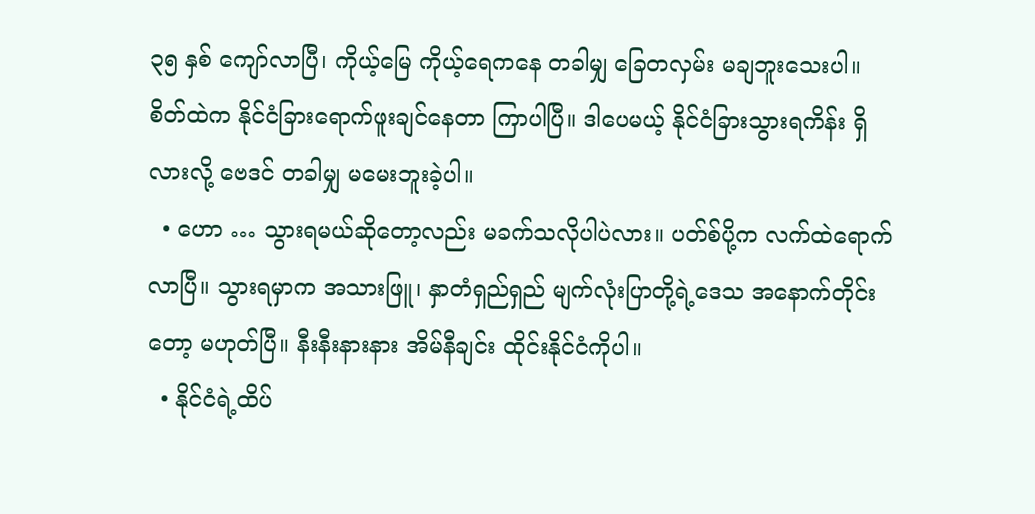၃၅ နှစ် ကျော်လာပြီ၊ ကိုယ့်မြေ ကိုယ့်ရေကနေ တခါမျှ ခြေတလှမ်း မချဘူးသေးပါ။ စိတ်ထဲက နိုင်ငံခြားရောက်ဖူးချင်နေတာ ကြာပါပြီ။ ဒါပေမယ့် နိုင်ငံခြားသွားရကိန်း ရှိလားလို့ ဗေဒင် တခါမျှ မမေးဘူးခဲ့ပါ။
  • ဟော … သွားရမယ်ဆိုတော့လည်း မခက်သလိုပါပဲလား။ ပတ်စ်ပို့က လက်ထဲရောက်လာပြီ။ သွားရမှာက အသားဖြူ၊ နှာတံရှည်ရှည် မျက်လုံးပြာတို့ရဲ့ဒေသ အနောက်တိုင်းတော့ မဟုတ်ပြီ။ နီးနီးနားနား အိမ်နီချင်း ထိုင်းနိုင်ငံကိုပါ။
  • နိုင်ငံရဲ့ထိပ်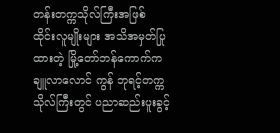တန်းတက္ကသိုလ်ကြီးအဖြစ် ထိုင်းလူမျိုးများ အသိအမှတ်ပြုထားတဲ့ မြို့တော်ဘန်ကောက်က ချူလာလောင် ကွန် ဘုရင့်တက္ကသိုလ်ကြီးတွင် ပညာဆည်းပူးခွင့်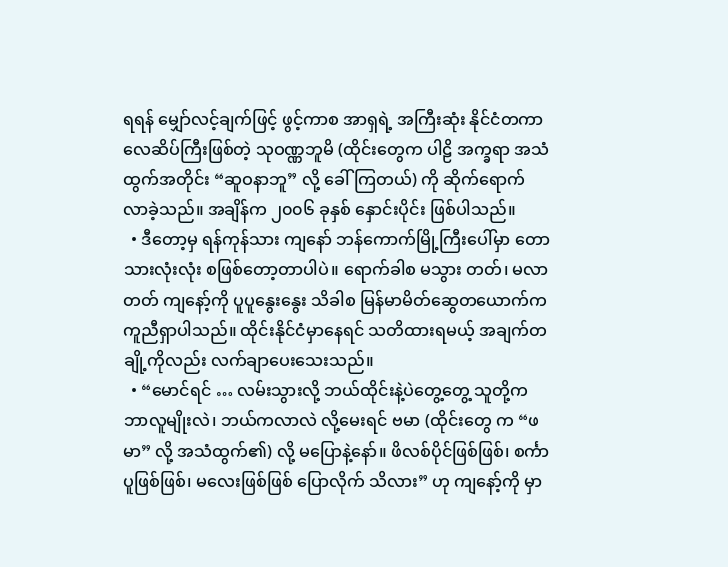ရရန် မျှော်လင့်ချက်ဖြင့် ဖွင့်ကာစ အာရှရဲ့ အကြီးဆုံး နိုင်ငံတကာ လေဆိပ်ကြီးဖြစ်တဲ့ သုဝဏ္ဏဘူမိ (ထိုင်းတွေက ပါဠိ အက္ခရာ အသံထွက်အတိုင်း “ဆူဝနာဘူ” လို့ ခေါ်ကြတယ်) ကို ဆိုက်ရောက် လာခဲ့သည်။ အချိန်က ၂၀၀၆ ခုနှစ် နှောင်းပိုင်း ဖြစ်ပါသည်။
  • ဒီတော့မှ ရန်ကုန်သား ကျနော် ဘန်ကောက်မြို့ကြီးပေါ်မှာ တောသားလုံးလုံး စဖြစ်တော့တာပါပဲ။ ရောက်ခါစ မသွား တတ်၊ မလာတတ် ကျနော့်ကို ပူပူနွေးနွေး သိခါစ မြန်မာမိတ်ဆွေတယောက်က ကူညီရှာပါသည်။ ထိုင်းနိုင်ငံမှာနေရင် သတိထားရမယ့် အချက်တချို့ကိုလည်း လက်ချာပေးသေးသည်။
  • “မောင်ရင် … လမ်းသွားလို့ ဘယ်ထိုင်းနဲ့ပဲတွေ့တွေ့ သူတို့က ဘာလူမျိုးလဲ၊ ဘယ်ကလာလဲ လို့မေးရင် ဗမာ (ထိုင်းတွေ က “ဖမာ” လို့ အသံထွက်၏) လို့ မပြောနဲ့နော်။ ဖိလစ်ပိုင်ဖြစ်ဖြစ်၊ စင်္ကာပူဖြစ်ဖြစ်၊ မလေးဖြစ်ဖြစ် ပြောလိုက် သိလား” ဟု ကျနော့်ကို မှာ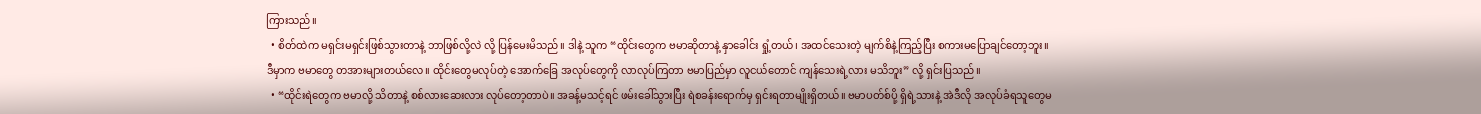ကြားသည်။
  • စိတ်ထဲက မရှင်းမရှင်းဖြစ်သွားတာနဲ့ ဘာဖြစ်လို့လဲ လို့ ပြန်မေးမိသည်။ ဒါနဲ့ သူက “ထိုင်းတွေက ဗမာဆိုတာနဲ့ နှာခေါင်း ရှုံ့တယ်၊ အထင်သေးတဲ့ မျက်စိနဲ့ကြည့်ပြီး စကားမပြောချင်တော့ဘူး။ ဒီမှာက ဗမာတွေ တအားများတယ်လေ။ ထိုင်းတွေမလုပ်တဲ့ အောက်ခြေ အလုပ်တွေကို လာလုပ်ကြတာ ဗမာပြည်မှာ လူငယ်တောင် ကျန်သေးရဲ့လား မသိဘူး” လို့ ရှင်းပြသည်။
  • “ထိုင်းရဲတွေက ဗမာလို့ သိတာနဲ့ စစ်လားဆေးလား လုပ်တော့တာပဲ။ အခန့်မသင့်ရင် ဖမ်းခေါ်သွားပြီး ရဲစခန်းရောက်မှ ရှင်းရတာမျိုးရှိတယ်။ ဗမာပတ်စ်ပို့ ရှိရဲ့သားနဲ့ အဲဒီလို အလုပ်ခံရသူတွေမ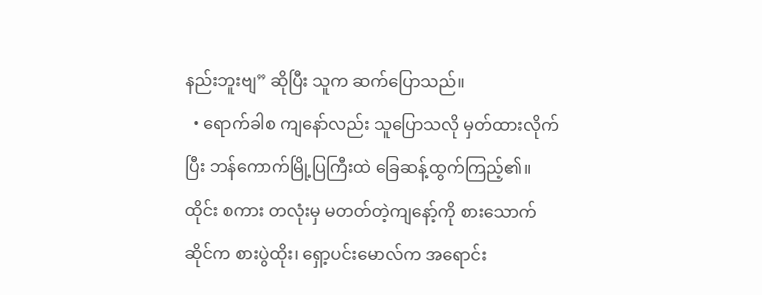နည်းဘူးဗျ” ဆိုပြီး သူက ဆက်ပြောသည်။
  • ရောက်ခါစ ကျနော်လည်း သူပြောသလို မှတ်ထားလိုက်ပြီး ဘန်ကောက်မြို့ပြကြီးထဲ ခြေဆန့်ထွက်ကြည့်၏။ ထိုင်း စကား တလုံးမှ မတတ်တဲ့ကျနော့်ကို စားသောက်ဆိုင်က စားပွဲထိုး၊ ရှော့ပင်းမောလ်က အရောင်း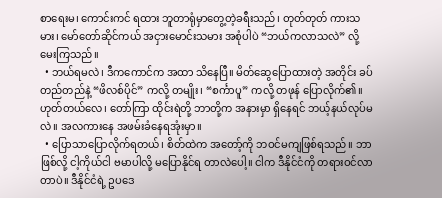စာရေးမ၊ ကောင်းကင် ရထား ဘူတာရုံမှာတွေ့တဲ့ခရီးသည်၊ တုတ်တုတ် ကားသမား၊ မော်တော်ဆိုင်ကယ် အငှားမောင်းသမား အစုံပါပဲ “ဘယ်ကလာသလဲ” လို့မေးကြသည်။
  • ဘယ်ရမလဲ၊ ဒီကကောင်က အထာ သိနေပြီ။ မိတ်ဆွေပြောထားတဲ့ အတိုင်း ခပ်တည်တည်နဲ့ “ဖိလစ်ပိုင်” ကလို့ တမျိုး၊ “စင်္ကာပူ” ကလို့ တဖုန် ပြောလိုက်၏။ ဟုတ်တယ်လေ၊ တော်ကြာ ထိုင်းရဲတို့ ဘာတို့က အနားမှာ ရှိနေရင် ဘယ့်နယ်လုပ်မလဲ။ အလကားနေ အဖမ်းခံနေရအုံးမှာ။
  • ပြောသာပြောလိုက်ရတယ်၊ စိတ်ထဲက အတော့်ကို ဘဝင်မကျဖြစ်ရသည်။ ဘာဖြစ်လို့ ငါ့ကိုယ်ငါ ဗမာပါလို့ မပြောနိုင်ရ တာလဲပေါ့။ ငါက ဒီနိုင်ငံကို တရားဝင်လာတာပဲ။ ဒီနိုင်ငံရဲ့ ဥပဒေ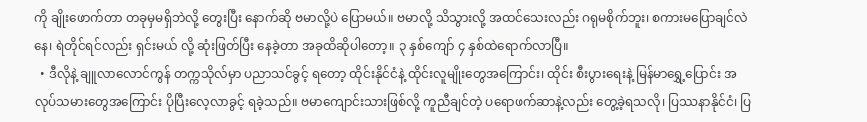ကို ချိုးဖောက်တာ တခုမှမရှိဘဲလို့ တွေးပြီး နောက်ဆို ဗမာလို့ပဲ ပြောမယ်။ ဗမာလို့ သိသွားလို့ အထင်သေးလည်း ဂရုမစိုက်ဘူး၊ စကားမပြောချင်လဲနေ၊ ရဲတိုင်ရင်လည်း ရှင်းမယ် လို့ ဆုံးဖြတ်ပြီး နေခဲ့တာ အခုထိဆိုပါတော့။ ၃ နှစ်ကျော် ၄ နှစ်ထဲရောက်လာပြီ။
  • ဒီလိုနဲ့ ချူလာလောင်ကွန် တက္ကသိုလ်မှာ ပညာသင်ခွင့် ရတော့ ထိုင်းနိုင်ငံနဲ့ ထိုင်းလူမျိုးတွေအကြောင်း၊ ထိုင်း စီးပွားရေးနဲ့ မြန်မာရွှေ့ပြောင်း အလုပ်သမားတွေအကြောင်း ပိုပြီးလေ့လာခွင့် ရခဲ့သည်။ ဗမာကျောင်းသားဖြစ်လို့ ကူညီချင်တဲ့ ပရောဖက်ဆာနဲ့လည်း တွေ့ခဲ့ရသလို၊ ပြဿနာနိုင်ငံ၊ ပြ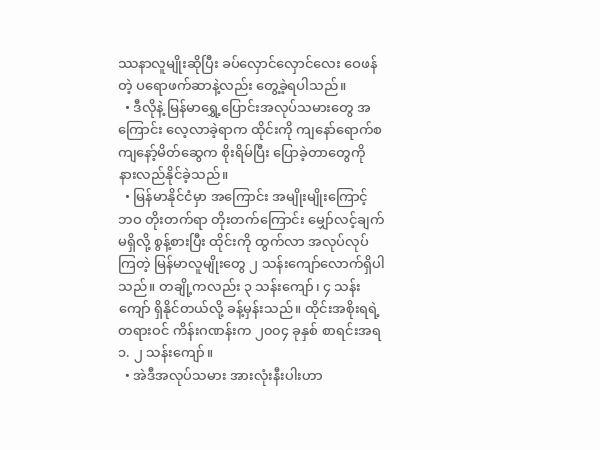ဿနာလူမျိုးဆိုပြီး ခပ်လှောင်လှောင်လေး ဝေဖန်တဲ့ ပရောဖက်ဆာနဲ့လည်း တွေ့ခဲ့ရပါသည်။
  • ဒီလိုနဲ့ မြန်မာရွှေ့ပြောင်းအလုပ်သမားတွေ အကြောင်း လေ့လာခဲ့ရာက ထိုင်းကို ကျနော်ရောက်စ ကျနော့်မိတ်ဆွေက စိုးရိမ်ပြီး ပြောခဲ့တာတွေကို နားလည်နိုင်ခဲ့သည်။
  • မြန်မာနိုင်ငံမှာ အကြောင်း အမျိုးမျိုးကြောင့် ဘဝ တိုးတက်ရာ တိုးတက်ကြောင်း မျှော်လင့်ချက် မရှိလို့ စွန့်စားပြီး ထိုင်းကို ထွက်လာ အလုပ်လုပ်ကြတဲ့ မြန်မာလူမျိုးတွေ ၂ သန်းကျော်လောက်ရှိပါသည်။ တချို့ကလည်း ၃ သန်းကျော်၊ ၄ သန်း ကျော် ရှိနိုင်တယ်လို့ ခန့်မှန်းသည်။ ထိုင်းအစိုးရရဲ့ တရားဝင် ကိန်းဂဏန်းက ၂၀၀၄ ခုနှစ် စာရင်းအရ ၁. ၂ သန်းကျော်။
  • အဲဒီအလုပ်သမား အားလုံးနီးပါးဟာ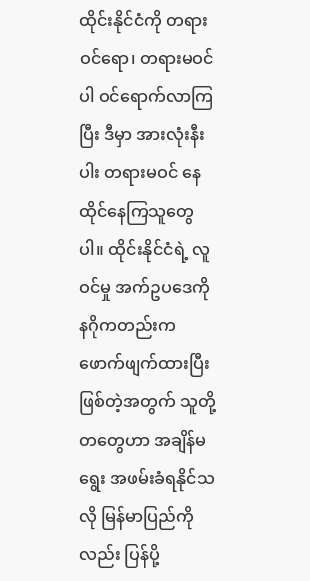ထိုင်းနိုင်ငံကို တရားဝင်ရော၊ တရားမဝင်ပါ ဝင်ရောက်လာကြပြီး ဒီမှာ အားလုံးနီးပါး တရားမဝင် နေထိုင်နေကြသူတွေပါ။ ထိုင်းနိုင်ငံရဲ့ လူဝင်မှု အက်ဥပဒေကို နဂိုကတည်းက ဖောက်ဖျက်ထားပြီးဖြစ်တဲ့အတွက် သူတို့တတွေဟာ အချိန်မရွေး အဖမ်းခံရနိုင်သလို မြန်မာပြည်ကိုလည်း ပြန်ပို့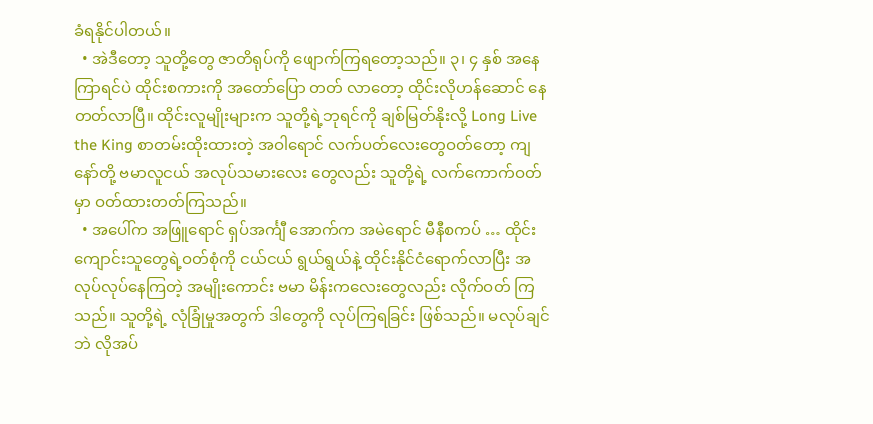ခံရနိုင်ပါတယ်။
  • အဲဒီတော့ သူတို့တွေ ဇာတိရုပ်ကို ဖျောက်ကြရတော့သည်။ ၃၊ ၄ နှစ် အနေကြာရင်ပဲ ထိုင်းစကားကို အတော်ပြော တတ် လာတော့ ထိုင်းလိုဟန်ဆောင် နေတတ်လာပြီ။ ထိုင်းလူမျိုးများက သူတို့ရဲ့ဘုရင်ကို ချစ်မြတ်နိုးလို့ Long Live the King စာတမ်းထိုးထားတဲ့ အဝါရောင် လက်ပတ်လေးတွေဝတ်တော့ ကျနော်တို့ ဗမာလူငယ် အလုပ်သမားလေး တွေလည်း သူတို့ရဲ့ လက်ကောက်ဝတ်မှာ ဝတ်ထားတတ်ကြသည်။
  • အပေါ်က အဖြူရောင် ရှပ်အင်္ကျီ အောက်က အမဲရောင် မီနီစကပ် … ထိုင်းကျောင်းသူတွေရဲ့ဝတ်စုံကို ငယ်ငယ် ရွယ်ရွယ်နဲ့ ထိုင်းနိုင်ငံရောက်လာပြီး အလုပ်လုပ်နေကြတဲ့ အမျိုးကောင်း ဗမာ မိန်းကလေးတွေလည်း လိုက်ဝတ် ကြသည်။ သူတို့ရဲ့ လုံခြုံမှုအတွက် ဒါတွေကို လုပ်ကြရခြင်း ဖြစ်သည်။ မလုပ်ချင်ဘဲ လိုအပ်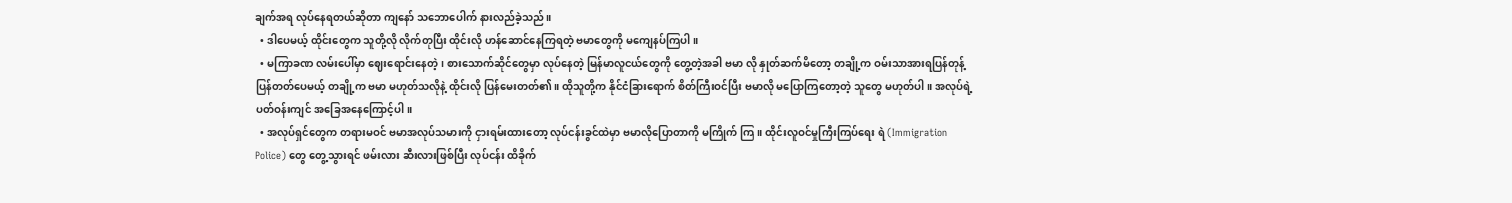ချက်အရ လုပ်နေရတယ်ဆိုတာ ကျနော် သဘောပေါက် နားလည်ခဲ့သည်။
  • ဒါပေမယ့် ထိုင်းတွေက သူတို့လို လိုက်တုပြီး ထိုင်းလို ဟန်ဆောင်နေကြရတဲ့ ဗမာတွေကို မကျေနပ်ကြပါ။
  • မကြာခဏ လမ်းပေါ်မှာ ဈေးရောင်းနေတဲ့၊ စားသောက်ဆိုင်တွေမှာ လုပ်နေတဲ့ မြန်မာလူငယ်တွေကို တွေ့တဲ့အခါ ဗမာ လို နှုတ်ဆက်မိတော့ တချို့က ဝမ်းသာအားရပြန်တုန့်ပြန်တတ်ပေမယ့် တချို့က ဗမာ မဟုတ်သလိုနဲ့ ထိုင်းလို ပြန်မေးတတ်၏။ ထိုသူတို့က နိုင်ငံခြားရောက် စိတ်ကြီးဝင်ပြီး ဗမာလို မပြောကြတော့တဲ့ သူတွေ မဟုတ်ပါ။ အလုပ်ရဲ့ ပတ်ဝန်းကျင် အခြေအနေကြောင့်ပါ။
  • အလုပ်ရှင်တွေက တရားမဝင် ဗမာအလုပ်သမားကို ငှားရမ်းထားတော့ လုပ်ငန်းခွင်ထဲမှာ ဗမာလိုပြောတာကို မကြိုက် ကြ။ ထိုင်းလူဝင်မှုကြီးကြပ်ရေး ရဲ (Immigration Police) တွေ တွေ့သွားရင် ဖမ်းလား ဆီးလားဖြစ်ပြီး လုပ်ငန်း ထိခိုက်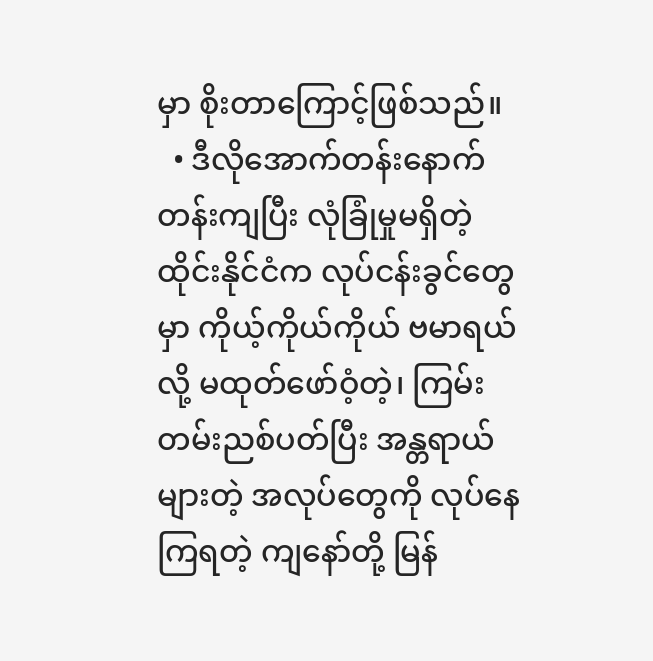မှာ စိုးတာကြောင့်ဖြစ်သည်။
  • ဒီလိုအောက်တန်းနောက်တန်းကျပြီး လုံခြုံမှုမရှိတဲ့ ထိုင်းနိုင်ငံက လုပ်ငန်းခွင်တွေမှာ ကိုယ့်ကိုယ်ကိုယ် ဗမာရယ်လို့ မထုတ်ဖော်ဝံ့တဲ့၊ ကြမ်းတမ်းညစ်ပတ်ပြီး အန္တရာယ်များတဲ့ အလုပ်တွေကို လုပ်နေကြရတဲ့ ကျနော်တို့ မြန်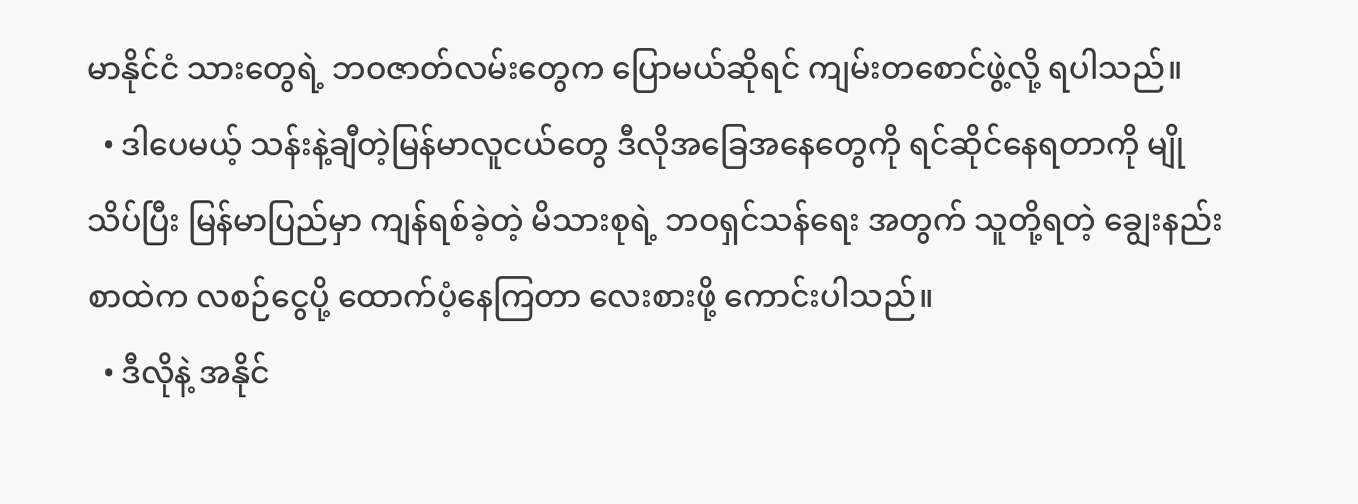မာနိုင်ငံ သားတွေရဲ့ ဘဝဇာတ်လမ်းတွေက ပြောမယ်ဆိုရင် ကျမ်းတစောင်ဖွဲ့လို့ ရပါသည်။
  • ဒါပေမယ့် သန်းနဲ့ချီတဲ့မြန်မာလူငယ်တွေ ဒီလိုအခြေအနေတွေကို ရင်ဆိုင်နေရတာကို မျိုသိပ်ပြီး မြန်မာပြည်မှာ ကျန်ရစ်ခဲ့တဲ့ မိသားစုရဲ့ ဘဝရှင်သန်ရေး အတွက် သူတို့ရတဲ့ ချွေးနည်းစာထဲက လစဉ်ငွေပို့ ထောက်ပံ့နေကြတာ လေးစားဖို့ ကောင်းပါသည်။
  • ဒီလိုနဲ့ အနိုင်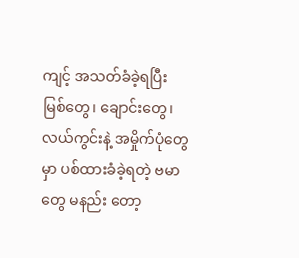ကျင့် အသတ်ခံခဲ့ရပြီး မြစ်တွေ၊ ချောင်းတွေ၊ လယ်ကွင်းနဲ့ အမှိုက်ပုံတွေမှာ ပစ်ထားခံခဲ့ရတဲ့ ဗမာတွေ မနည်း တော့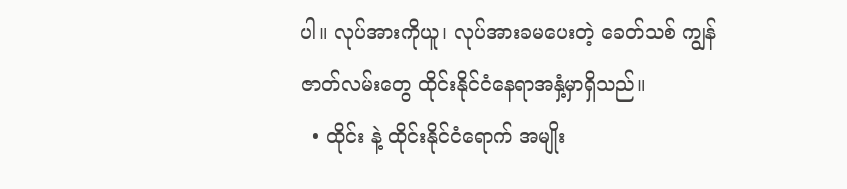ပါ။ လုပ်အားကိုယူ၊ လုပ်အားခမပေးတဲ့ ခေတ်သစ် ကျွန်ဇာတ်လမ်းတွေ ထိုင်းနိုင်ငံနေရာအနှံ့မှာရှိသည်။
  • ထိုင်း နဲ့ ထိုင်းနိုင်ငံရောက် အမျိုး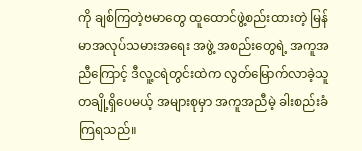ကို ချစ်ကြတဲ့ဗမာတွေ ထူထောင်ဖွဲ့စည်းထားတဲ့ မြန်မာအလုပ်သမားအရေး အဖွဲ့ အစည်းတွေရဲ့ အကူအညီကြောင့် ဒီလူ့ငရဲတွင်းထဲက လွတ်မြောက်လာခဲ့သူ တချို့ရှိပေမယ့် အများစုမှာ အကူအညီမဲ့ ခါးစည်းခံကြရသည်။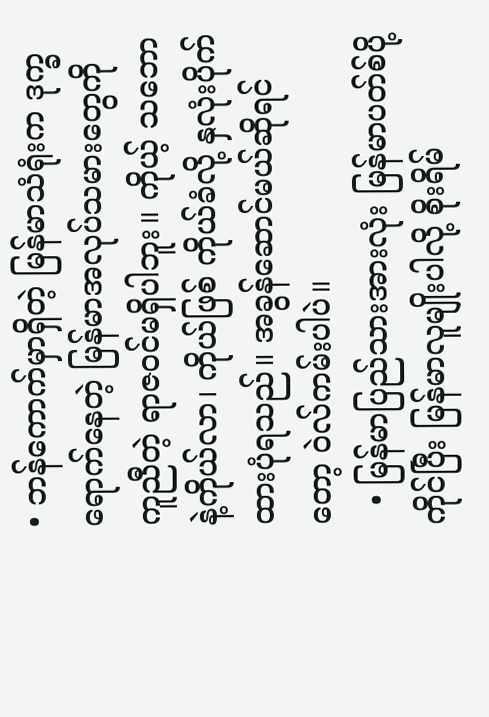• ဘန်ကောက်မှာရှိတဲ့ မြန်မာသံရုံးက ဒုက္ခရောက်နေတဲ့ မြန်မာအလုပ်သမားတွေကို ကူညီတဲ့ ရာဇဝင်မရှိပါဘူး။ ကိုယ့် သဘောနဲ့ကိုယ်လာ၊ ကိုယ်ဖြစ် ကိုယ်ခံလို့ နှလုံးပိုက်ထားပုံရသည်။ အခွန်ဆောင်မယ်ဆိုရင်တော့ ဝဲလ်ကမ်းပါပဲ။
  • မြန်မာပြည်သားအားလုံး မြန်မာပတ်စ်ပို့ကိုင်ပြီး မြန်မာလူမျိုးပါလို့ စိုးရိမ်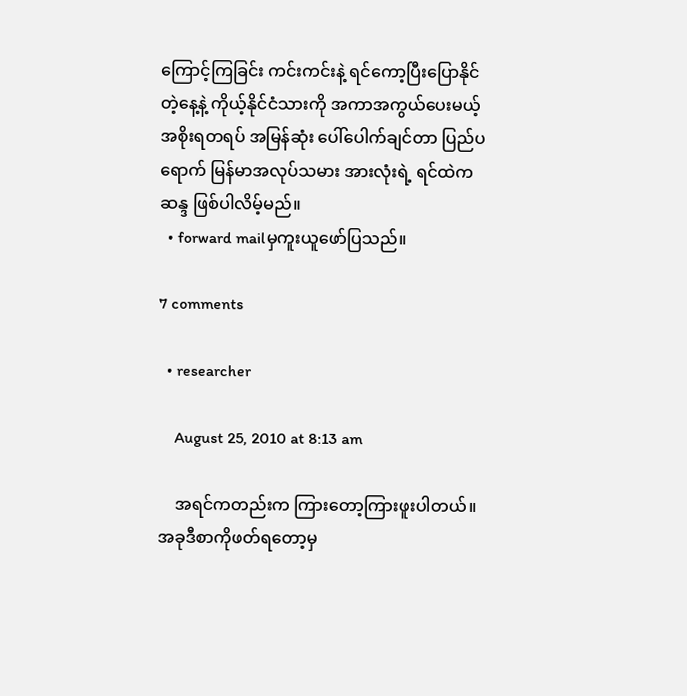ကြောင့်ကြခြင်း ကင်းကင်းနဲ့ ရင်ကော့ပြီးပြောနိုင်တဲ့နေ့နဲ့ ကိုယ့်နိုင်ငံသားကို အကာအကွယ်ပေးမယ့် အစိုးရတရပ် အမြန်ဆုံး ပေါ်ပေါက်ချင်တာ ပြည်ပရောက် မြန်မာအလုပ်သမား အားလုံးရဲ့ ရင်ထဲကဆန္ဒ ဖြစ်ပါလိမ့်မည်။
  • forward mailမှကူးယူဖော်ပြသည်။

7 comments

  • researcher

    August 25, 2010 at 8:13 am

    အရင်ကတည်းက ကြားတော့ကြားဖူးပါတယ်။ အခုဒီစာကိုဖတ်ရတော့မှ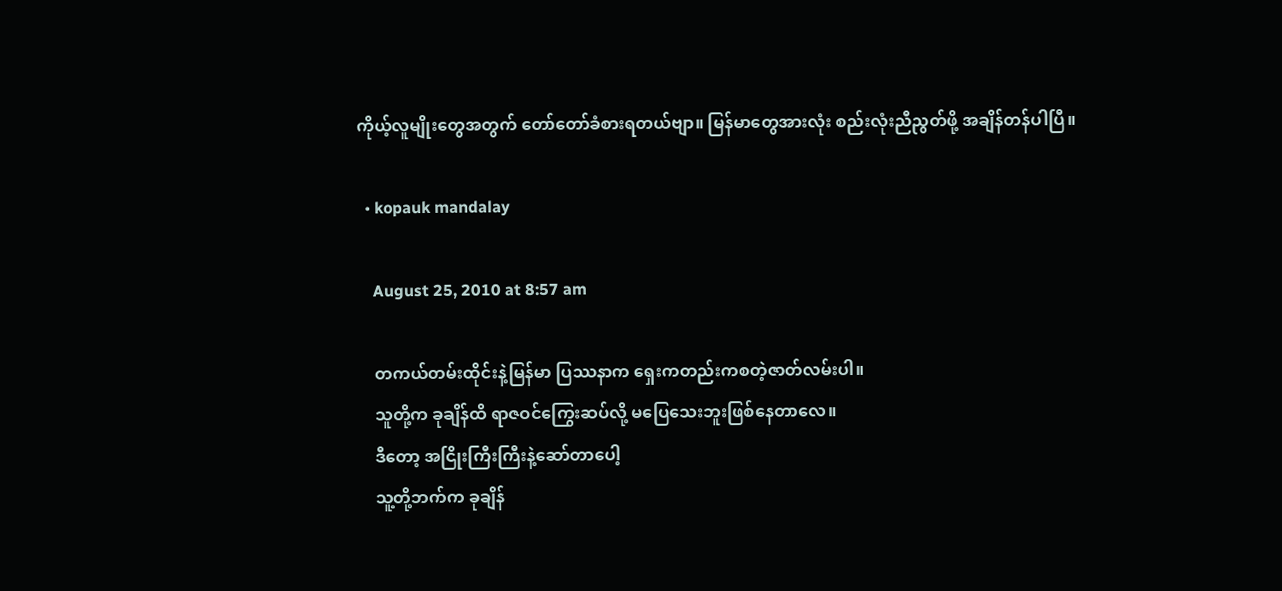ကိုယ့်လူမျိုးတွေအတွက် တော်တော်ခံစားရတယ်ဗျာ။ မြန်မာတွေအားလုံး စည်းလုံးညီညွတ်ဖို့ အချိန်တန်ပါပြီ။

  • kopauk mandalay

    August 25, 2010 at 8:57 am

    တကယ်တမ်းထိုင်းနဲ့မြန်မာ ပြဿနာက ရှေးကတည်းကစတဲ့ဇာတ်လမ်းပါ။
    သူတို့က ခုချိန်ထိ ရာဇဝင်ကြွေးဆပ်လို့ မပြေသေးဘူးဖြစ်နေတာလေ။
    ဒီတော့ အငြိုးကြီးကြီးနဲ့ဆော်တာပေါ့
    သူ့တို့ဘက်က ခုချိန်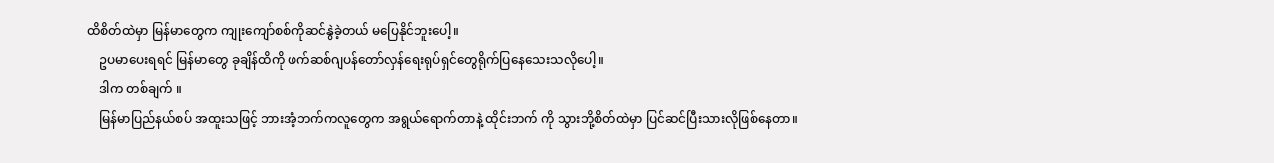ထိစိတ်ထဲမှာ မြန်မာတွေက ကျုးကျော်စစ်ကိုဆင်နွဲခဲ့တယ် မပြေနိုင်ဘူးပေါ့။
    ဥပမာပေးရရင် မြန်မာတွေ ခုချိန်ထိကို ဖက်ဆစ်ဂျပန်တော်လှန်ရေးရုပ်ရှင်တွေရိုက်ပြနေသေးသလိုပေါ့။
    ဒါက တစ်ချက် ။
    မြန်မာပြည်နယ်စပ် အထူးသဖြင့် ဘားအံ့ဘက်ကလူတွေက အရွယ်ရောက်တာနဲ့ ထိုင်းဘက် ကို သွားဘို့စိတ်ထဲမှာ ပြင်ဆင်ပြီးသားလိုဖြစ်နေတာ။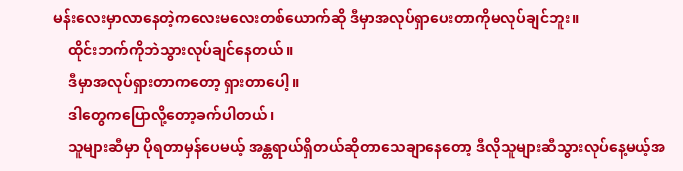မန်းလေးမှာလာနေတဲ့ကလေးမလေးတစ်ယောက်ဆို ဒီမှာအလုပ်ရှာပေးတာကိုမလုပ်ချင်ဘူး။
    ထိုင်းဘက်ကိုဘဲသွားလုပ်ချင်နေတယ်။
    ဒီမှာအလုပ်ရှားတာကတော့ ရှားတာပေါ့။
    ဒါတွေကပြောလို့တော့ခက်ပါတယ်၊
    သူများဆီမှာ ပိုရတာမှန်ပေမယ့် အန္တရာယ်ရှိတယ်ဆိုတာသေချာနေတော့ ဒီလိုသူများဆီသွားလုပ်နေ့မယ့်အ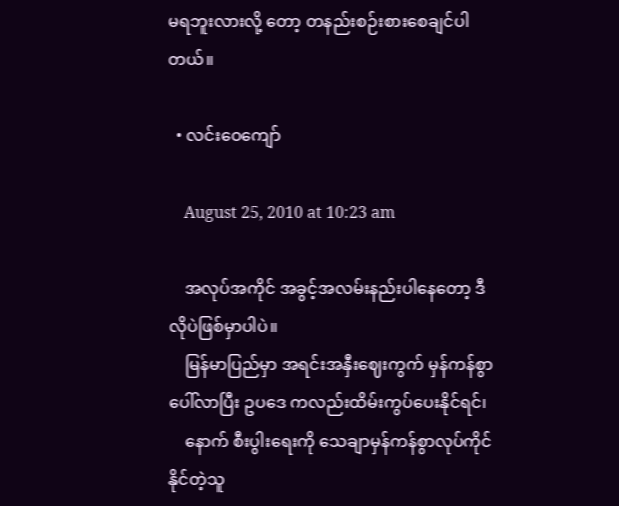မရဘူးလားလို့ တော့ တနည်းစဉ်းစားစေချင်ပါတယ်။

  • လင်းဝေကျော်

    August 25, 2010 at 10:23 am

    အလုပ်အကိုင် အခွင့်အလမ်းနည်းပါနေတော့ ဒီလိုပဲဖြစ်မှာပါပဲ။
    မြန်မာပြည်မှာ အရင်းအနှီးဈေးကွက် မှန်ကန်စွာပေါ်လာပြီး ဥပဒေ ကလည်းထိမ်းကွပ်ပေးနိုင်ရင်၊
    နောက် စီးပွါးရေးကို သေချာမှန်ကန်စွာလုပ်ကိုင်နိုင်တဲ့သူ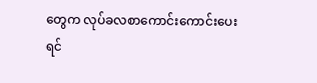တွေက လုပ်ခလစာကောင်းကောင်းပေးရင်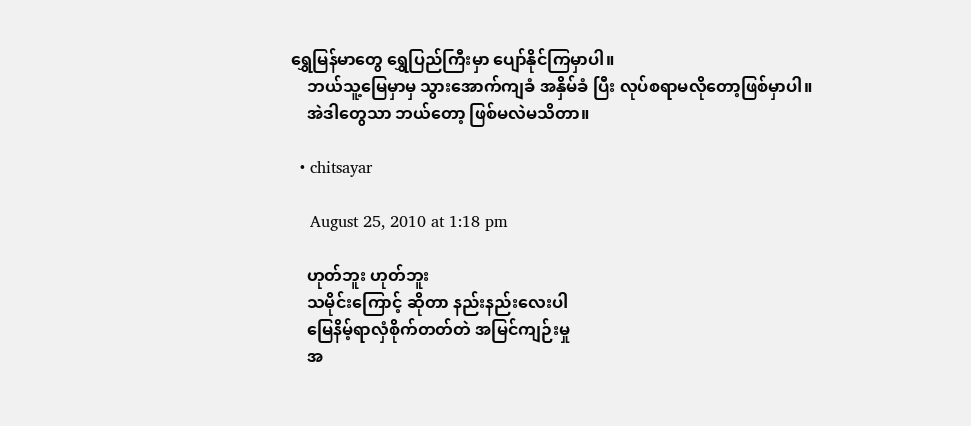ရွှေမြန်မာတွေ ရွှေပြည်ကြီးမှာ ပျော်နိုင်ကြမှာပါ။
    ဘယ်သူ့မြေမှာမှ သွားအောက်ကျခံ အနှိမ်ခံ ပြီး လုပ်စရာမလိုတော့ဖြစ်မှာပါ။
    အဲဒါတွေသာ ဘယ်တော့ ဖြစ်မလဲမသိတာ။

  • chitsayar

    August 25, 2010 at 1:18 pm

    ဟုတ်ဘူး ဟုတ်ဘူး
    သမိုင်းကြောင့် ဆိုတာ နည်းနည်းလေးပါ
    မြေနိမ့်ရာလှံစိုက်တတ်တဲ အမြင်ကျဉ်းမှု
    အ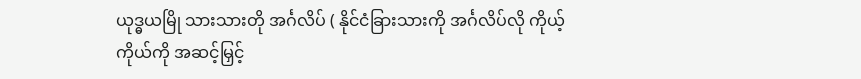ယုဒ္ဓယမြို သားသားတို အင်္ဂလိပ် ( နိုင်ငံခြားသားကို အင်္ဂလိပ်လို ကိုယ့်ကိုယ်ကို အဆင့်မြှင့်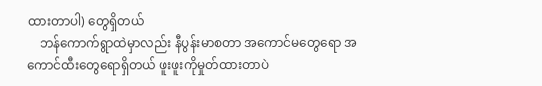ထားတာပါ) တွေရှိတယ်
    ဘန်ကောက်ရွာထဲမှာလည်း နီပွန်းမာစတာ အကောင်မတွေရော အကောင်ထီးတွေရောရှိတယ် ဖူးဖူးကိုမှုတ်ထားတာပဲ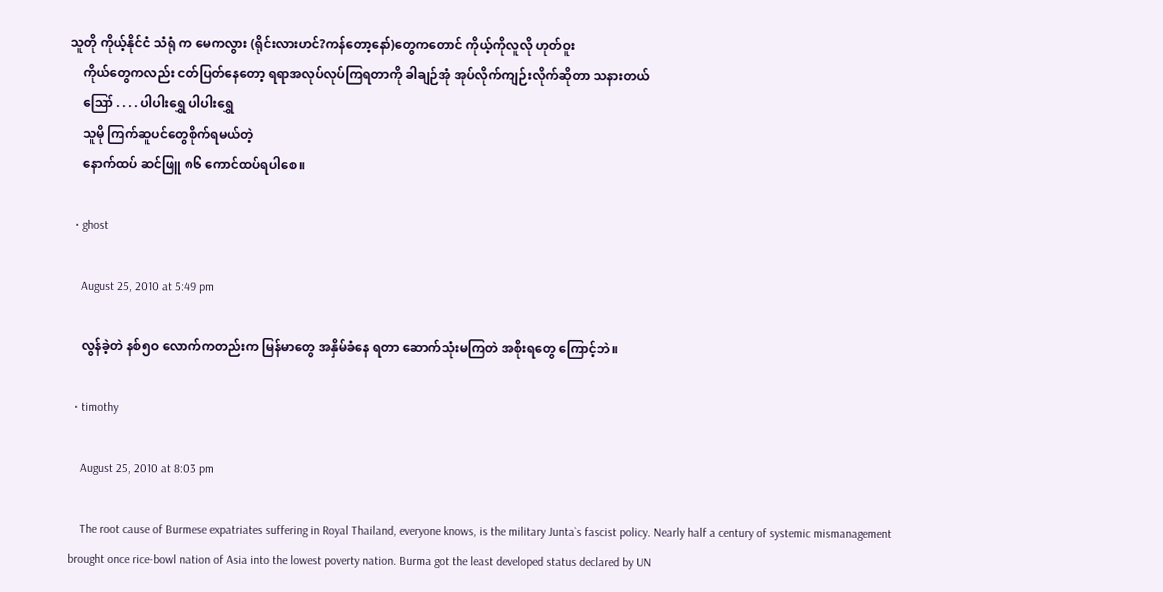သူတို ကိုယ့်နိုင်ငံ သံရုံ က မေကလွား (ရိုင်းလားဟင်?ကန်တော့နော်)တွေကတောင် ကိုယ့်ကိုလူလို ဟုတ်ဝူး
    ကိုယ်တွေကလည်း ငတ်ပြတ်နေတော့ ရရာအလုပ်လုပ်ကြရတာကို ခါချဉ်အုံ အုပ်လိုက်ကျဉ်းလိုက်ဆိုတာ သနားတယ်
    ဪ . . . . ပါပါးရွှေ ပါပါးရွှေ
    သူမို ကြက်ဆူပင်တွေစိုက်ရမယ်တဲ့
    နောက်ထပ် ဆင်ဖြူ ၈၆ ကောင်ထပ်ရပါစေ။

  • ghost

    August 25, 2010 at 5:49 pm

    လွန်ခဲ့တဲ နစ်၅ဝ လောက်ကတည်းက မြန်မာတွေ အနှိမ်ခံနေ ရတာ ဆောက်သုံးမကြတဲ အစိုးရတွေ ကြောင့်ဘဲ။

  • timothy

    August 25, 2010 at 8:03 pm

    The root cause of Burmese expatriates suffering in Royal Thailand, everyone knows, is the military Junta`s fascist policy. Nearly half a century of systemic mismanagement brought once rice-bowl nation of Asia into the lowest poverty nation. Burma got the least developed status declared by UN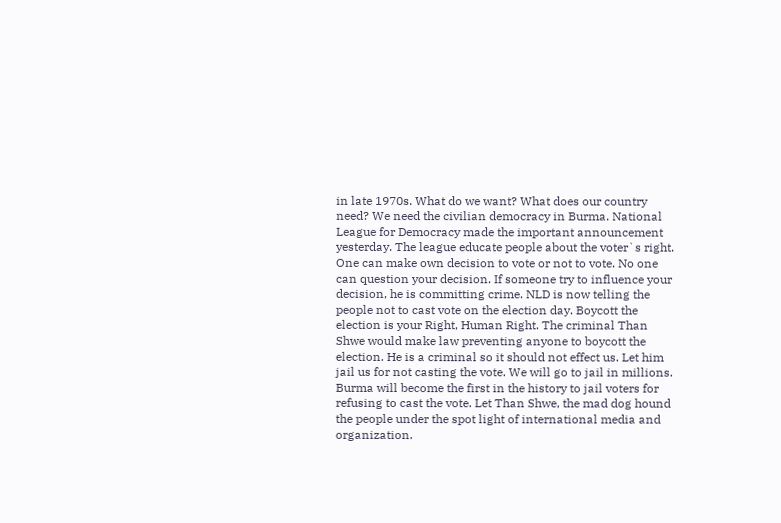in late 1970s. What do we want? What does our country need? We need the civilian democracy in Burma. National League for Democracy made the important announcement yesterday. The league educate people about the voter`s right. One can make own decision to vote or not to vote. No one can question your decision. If someone try to influence your decision, he is committing crime. NLD is now telling the people not to cast vote on the election day. Boycott the election is your Right, Human Right. The criminal Than Shwe would make law preventing anyone to boycott the election. He is a criminal so it should not effect us. Let him jail us for not casting the vote. We will go to jail in millions. Burma will become the first in the history to jail voters for refusing to cast the vote. Let Than Shwe, the mad dog hound the people under the spot light of international media and organization.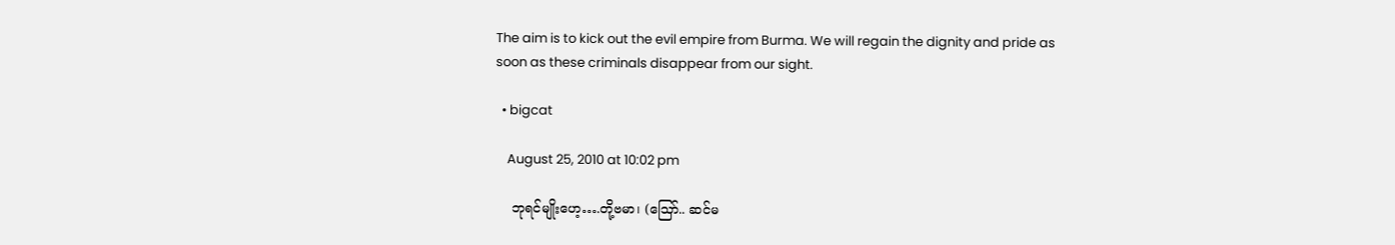The aim is to kick out the evil empire from Burma. We will regain the dignity and pride as soon as these criminals disappear from our sight.

  • bigcat

    August 25, 2010 at 10:02 pm

    ဘုရင်မျိုးဟေ့….တို့ဗမာ၊ (ဪ.. ဆင်မ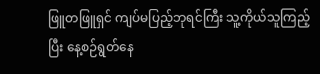ဖြူတဖြူရှင် ကျပ်မပြည့်ဘုရင်ကြီး သူ့ကိုယ်သူကြည့်ပြီး နေ့စဉ်ရွတ်နေ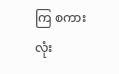ကြ စကားလုံး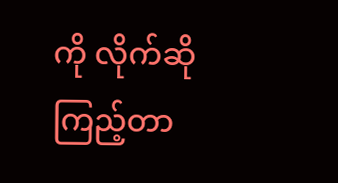ကို လိုက်ဆိုကြည့်တာ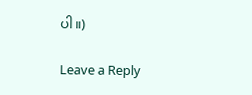ပါ။)

Leave a Reply